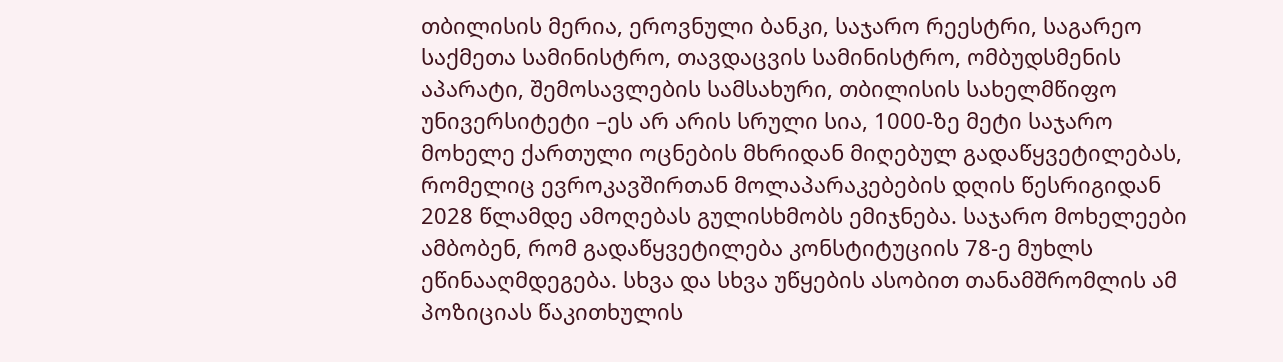თბილისის მერია, ეროვნული ბანკი, საჯარო რეესტრი, საგარეო საქმეთა სამინისტრო, თავდაცვის სამინისტრო, ომბუდსმენის აპარატი, შემოსავლების სამსახური, თბილისის სახელმწიფო უნივერსიტეტი –ეს არ არის სრული სია, 1000-ზე მეტი საჯარო მოხელე ქართული ოცნების მხრიდან მიღებულ გადაწყვეტილებას, რომელიც ევროკავშირთან მოლაპარაკებების დღის წესრიგიდან 2028 წლამდე ამოღებას გულისხმობს ემიჯნება. საჯარო მოხელეები ამბობენ, რომ გადაწყვეტილება კონსტიტუციის 78-ე მუხლს ეწინააღმდეგება. სხვა და სხვა უწყების ასობით თანამშრომლის ამ პოზიციას წაკითხულის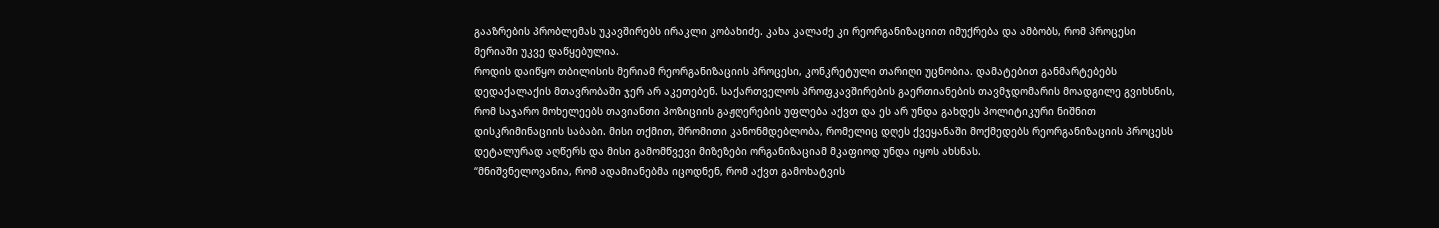გააზრების პრობლემას უკავშირებს ირაკლი კობახიძე. კახა კალაძე კი რეორგანიზაციით იმუქრება და ამბობს, რომ პროცესი მერიაში უკვე დაწყებულია.
როდის დაიწყო თბილისის მერიამ რეორგანიზაციის პროცესი, კონკრეტული თარიღი უცნობია. დამატებით განმარტებებს დედაქალაქის მთავრობაში ჯერ არ აკეთებენ. საქართველოს პროფკავშირების გაერთიანების თავმჯდომარის მოადგილე გვიხსნის, რომ საჯარო მოხელეებს თავიანთი პოზიციის გაჟღერების უფლება აქვთ და ეს არ უნდა გახდეს პოლიტიკური ნიშნით დისკრიმინაციის საბაბი. მისი თქმით, შრომითი კანონმდებლობა, რომელიც დღეს ქვეყანაში მოქმედებს რეორგანიზაციის პროცესს დეტალურად აღწერს და მისი გამომწვევი მიზეზები ორგანიზაციამ მკაფიოდ უნდა იყოს ახსნას.
“მნიშვნელოვანია, რომ ადამიანებმა იცოდნენ, რომ აქვთ გამოხატვის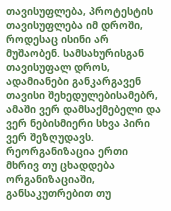თავისუფლება, პროტესტის თავისუფლება იმ დროში, როდესაც ისინი არ მუშაობენ. სამსახურისგან თავისუფალ დროს, ადამიანები განკარგავენ თავისი შეხედულებისამებრ, ამაში ვერ დამსაქმებელი და ვერ ნებისმიერი სხვა პირი ვერ შეზღუდავს.
რეორგანიზაცია ერთი მხრივ თუ ცხადდება ორგანიზაციაში, განსაკუთრებით თუ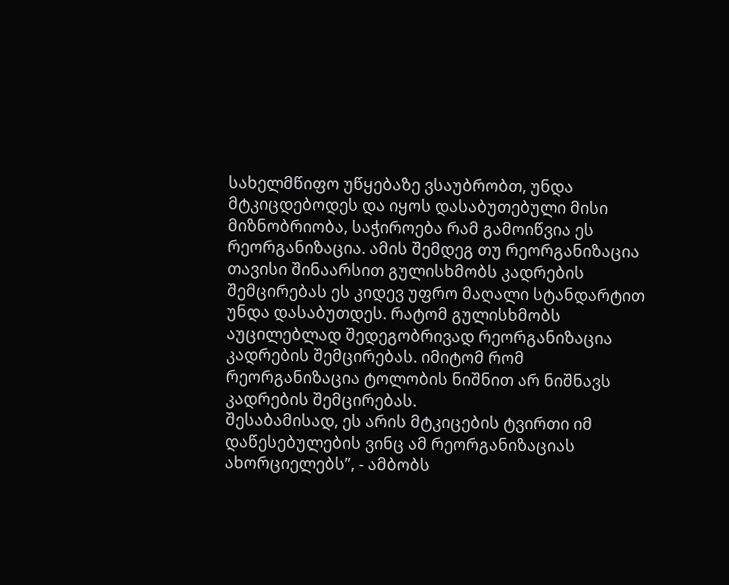სახელმწიფო უწყებაზე ვსაუბრობთ, უნდა მტკიცდებოდეს და იყოს დასაბუთებული მისი მიზნობრიობა, საჭიროება რამ გამოიწვია ეს რეორგანიზაცია. ამის შემდეგ თუ რეორგანიზაცია თავისი შინაარსით გულისხმობს კადრების შემცირებას ეს კიდევ უფრო მაღალი სტანდარტით უნდა დასაბუთდეს. რატომ გულისხმობს აუცილებლად შედეგობრივად რეორგანიზაცია კადრების შემცირებას. იმიტომ რომ რეორგანიზაცია ტოლობის ნიშნით არ ნიშნავს კადრების შემცირებას.
შესაბამისად, ეს არის მტკიცების ტვირთი იმ დაწესებულების ვინც ამ რეორგანიზაციას ახორციელებს”, - ამბობს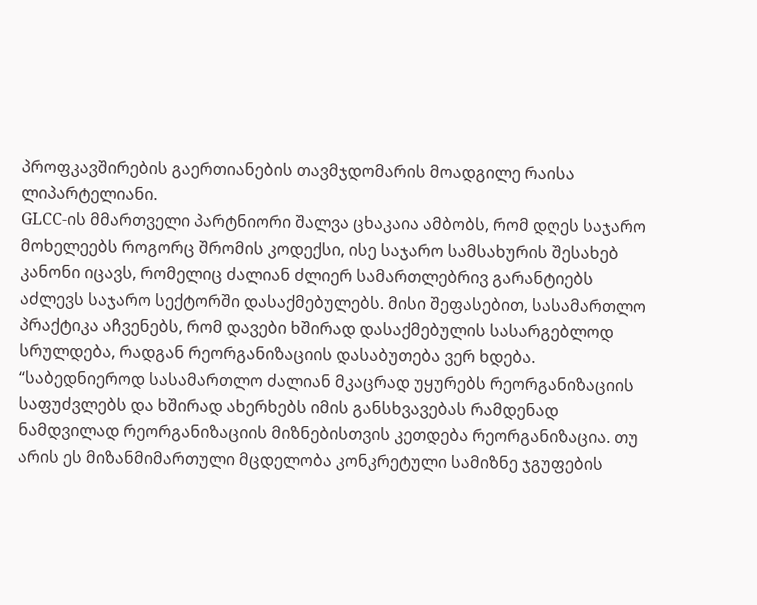პროფკავშირების გაერთიანების თავმჯდომარის მოადგილე რაისა ლიპარტელიანი.
GLCC-ის მმართველი პარტნიორი შალვა ცხაკაია ამბობს, რომ დღეს საჯარო მოხელეებს როგორც შრომის კოდექსი, ისე საჯარო სამსახურის შესახებ კანონი იცავს, რომელიც ძალიან ძლიერ სამართლებრივ გარანტიებს აძლევს საჯარო სექტორში დასაქმებულებს. მისი შეფასებით, სასამართლო პრაქტიკა აჩვენებს, რომ დავები ხშირად დასაქმებულის სასარგებლოდ სრულდება, რადგან რეორგანიზაციის დასაბუთება ვერ ხდება.
“საბედნიეროდ სასამართლო ძალიან მკაცრად უყურებს რეორგანიზაციის საფუძვლებს და ხშირად ახერხებს იმის განსხვავებას რამდენად ნამდვილად რეორგანიზაციის მიზნებისთვის კეთდება რეორგანიზაცია. თუ არის ეს მიზანმიმართული მცდელობა კონკრეტული სამიზნე ჯგუფების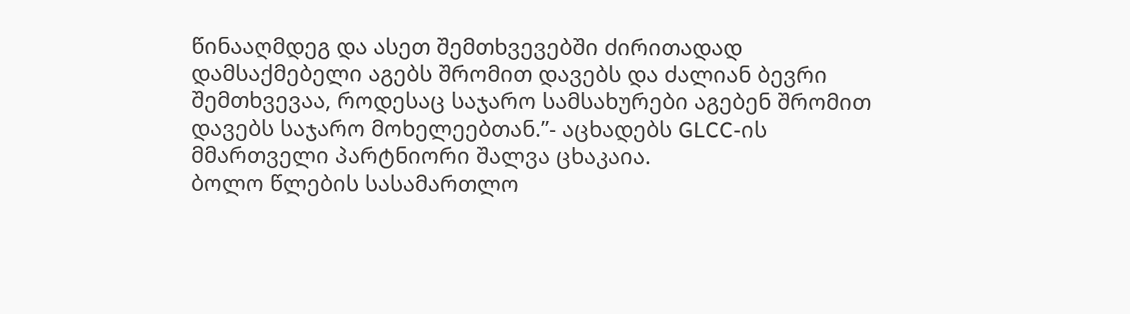წინააღმდეგ და ასეთ შემთხვევებში ძირითადად დამსაქმებელი აგებს შრომით დავებს და ძალიან ბევრი შემთხვევაა, როდესაც საჯარო სამსახურები აგებენ შრომით დავებს საჯარო მოხელეებთან.”- აცხადებს GLCC-ის მმართველი პარტნიორი შალვა ცხაკაია.
ბოლო წლების სასამართლო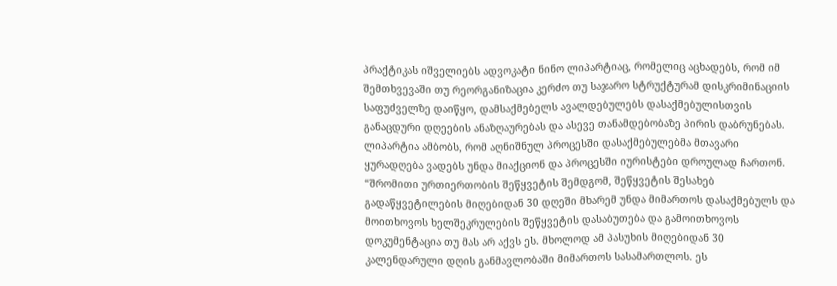პრაქტიკას იშველიებს ადვოკატი ნინო ლიპარტიაც, რომელიც აცხადებს, რომ იმ შემთხვევაში თუ რეორგანიზაცია კერძო თუ საჯარო სტრუქტურამ დისკრიმინაციის საფუძველზე დაიწყო, დამსაქმებელს ავალდებულებს დასაქმებულისთვის განაცდური დღეების ანაზღაურებას და ასევე თანამდებობაზე პირის დაბრუნებას. ლიპარტია ამბობს, რომ აღნიშნულ პროცესში დასაქმებულებმა მთავარი ყურადღება ვადებს უნდა მიაქციონ და პროცესში იურისტები დროულად ჩართონ.
“შრომითი ურთიერთობის შეწყვეტის შემდგომ, შეწყვეტის შესახებ გადაწყვეტილების მიღებიდან 30 დღეში მხარემ უნდა მიმართოს დასაქმებულს და მოითხოვოს ხელშეკრულების შეწყვეტის დასაბუთება და გამოითხოვოს დოკუმენტაცია თუ მას არ აქვს ეს. მხოლოდ ამ პასუხის მიღებიდან 30 კალენდარული დღის განმავლობაში მიმართოს სასამართლოს. ეს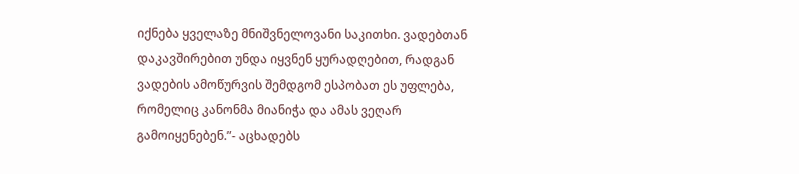იქნება ყველაზე მნიშვნელოვანი საკითხი. ვადებთან დაკავშირებით უნდა იყვნენ ყურადღებით, რადგან ვადების ამოწურვის შემდგომ ესპობათ ეს უფლება, რომელიც კანონმა მიანიჭა და ამას ვეღარ გამოიყენებენ.”- აცხადებს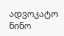ადვოკატო ნინო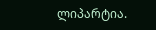ლიპარტია.